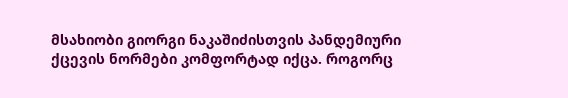მსახიობი გიორგი ნაკაშიძისთვის პანდემიური ქცევის ნორმები კომფორტად იქცა. როგორც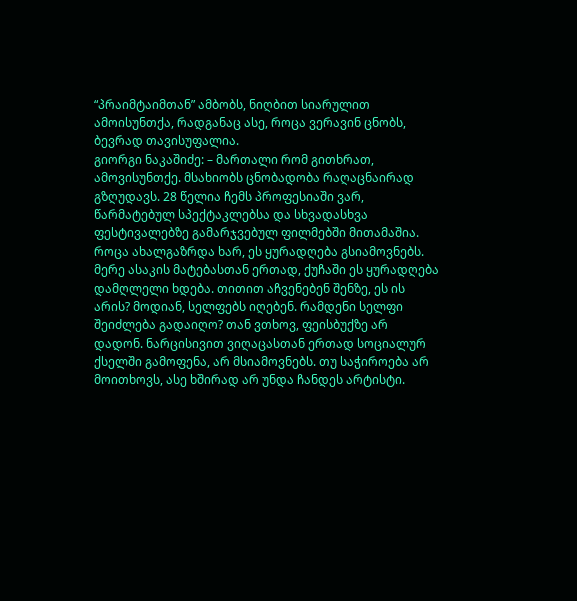“პრაიმტაიმთან” ამბობს, ნიღბით სიარულით ამოისუნთქა, რადგანაც ასე, როცა ვერავინ ცნობს, ბევრად თავისუფალია.
გიორგი ნაკაშიძე: – მართალი რომ გითხრათ, ამოვისუნთქე. მსახიობს ცნობადობა რაღაცნაირად გზღუდავს. 28 წელია ჩემს პროფესიაში ვარ, წარმატებულ სპექტაკლებსა და სხვადასხვა ფესტივალებზე გამარჯვებულ ფილმებში მითამაშია.
როცა ახალგაზრდა ხარ, ეს ყურადღება გსიამოვნებს. მერე ასაკის მატებასთან ერთად, ქუჩაში ეს ყურადღება დამღლელი ხდება. თითით აჩვენებენ შენზე, ეს ის არის? მოდიან, სელფებს იღებენ. რამდენი სელფი შეიძლება გადაიღო? თან ვთხოვ, ფეისბუქზე არ დადონ. ნარცისივით ვიღაცასთან ერთად სოციალურ ქსელში გამოფენა, არ მსიამოვნებს. თუ საჭიროება არ მოითხოვს, ასე ხშირად არ უნდა ჩანდეს არტისტი.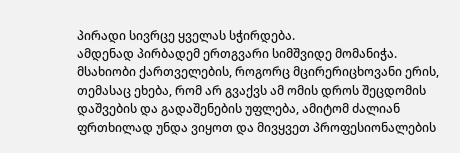პირადი სივრცე ყველას სჭირდება.
ამდენად პირბადემ ერთგვარი სიმშვიდე მომანიჭა.
მსახიობი ქართველების, როგორც მცირერიცხოვანი ერის, თემასაც ეხება, რომ არ გვაქვს ამ ომის დროს შეცდომის დაშვების და გადაშენების უფლება, ამიტომ ძალიან ფრთხილად უნდა ვიყოთ და მივყვეთ პროფესიონალების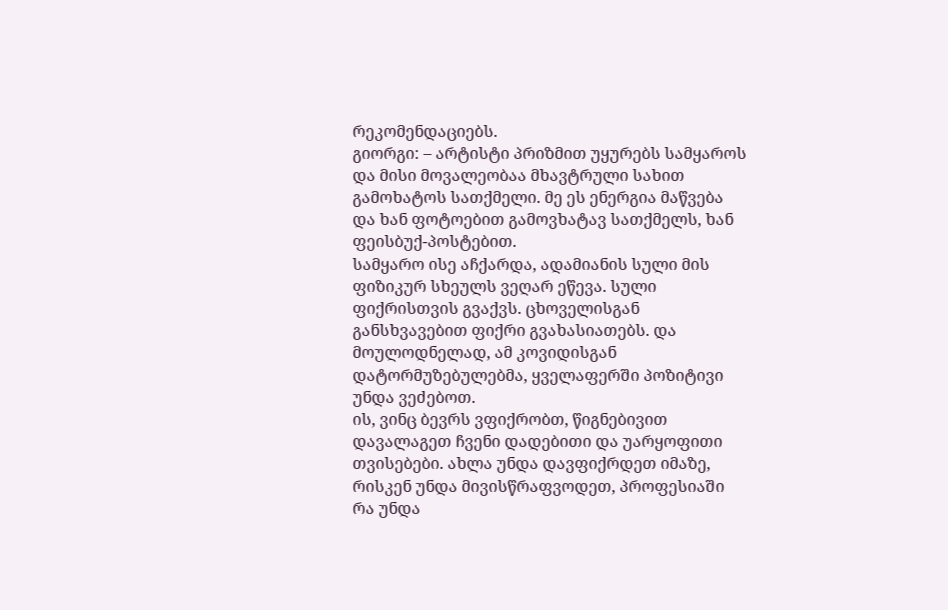რეკომენდაციებს.
გიორგი: – არტისტი პრიზმით უყურებს სამყაროს და მისი მოვალეობაა მხავტრული სახით გამოხატოს სათქმელი. მე ეს ენერგია მაწვება და ხან ფოტოებით გამოვხატავ სათქმელს, ხან ფეისბუქ-პოსტებით.
სამყარო ისე აჩქარდა, ადამიანის სული მის ფიზიკურ სხეულს ვეღარ ეწევა. სული ფიქრისთვის გვაქვს. ცხოველისგან განსხვავებით ფიქრი გვახასიათებს. და მოულოდნელად, ამ კოვიდისგან დატორმუზებულებმა, ყველაფერში პოზიტივი უნდა ვეძებოთ.
ის, ვინც ბევრს ვფიქრობთ, წიგნებივით დავალაგეთ ჩვენი დადებითი და უარყოფითი თვისებები. ახლა უნდა დავფიქრდეთ იმაზე, რისკენ უნდა მივისწრაფვოდეთ, პროფესიაში რა უნდა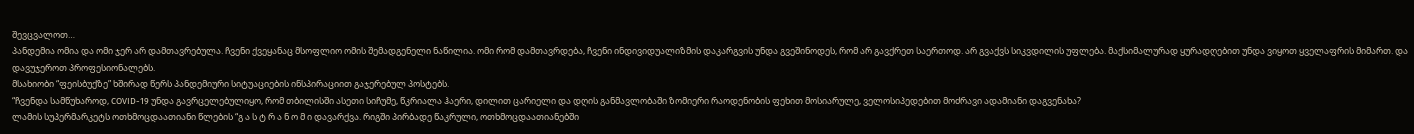შევცვალოთ…
პანდემია ომია და ომი ჯერ არ დამთავრებულა. ჩვენი ქვეყანაც მსოფლიო ომის შემადგენელი ნაწილია. ომი რომ დამთავრდება, ჩვენი ინდივიდუალიზმის დაკარგვის უნდა გვეშინოდეს, რომ არ გავქრეთ საერთოდ. არ გვაქვს სიკვდილის უფლება. მაქსიმალურად ყურადღებით უნდა ვიყოთ ყველაფრის მიმართ. და დავუჯეროთ პროფესიონალებს.
მსახიობი “ფეისბუქზე” ხშირად წერს პანდემიური სიტუაციების ინსპირაციით გაჯერებულ პოსტებს.
“ჩვენდა სამწუხაროდ, COVID-19 უნდა გავრცელებულიყო, რომ თბილისში ასეთი სიჩუმე, წკრიალა ჰაერი, დილით ცარიელი და დღის განმავლობაში ზომიერი რაოდენობის ფეხით მოსიარულე, ველოსიპედებით მოძრავი ადამიანი დაგვენახა?
ლამის სუპერმარკეტს ოთხმოცდაათიანი წლების “გ ა ს ტ რ ა ნ ო მ ი დავარქვა. რიგში პირბადე წაკრული, ოთხმოცდაათიანებში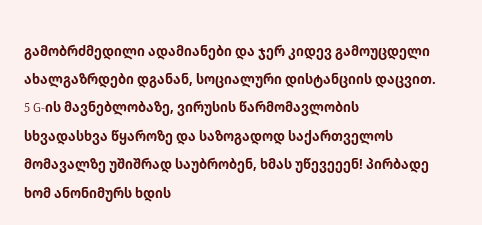გამობრძმედილი ადამიანები და ჯერ კიდევ გამოუცდელი ახალგაზრდები დგანან, სოციალური დისტანციის დაცვით. 5 G-ის მავნებლობაზე, ვირუსის წარმომავლობის სხვადასხვა წყაროზე და საზოგადოდ საქართველოს მომავალზე უშიშრად საუბრობენ, ხმას უწევეეენ! პირბადე ხომ ანონიმურს ხდის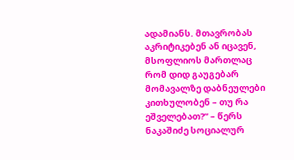ადამიანს. მთავრობას აკრიტიკებენ ან იცავენ, მსოფლიოს მართლაც რომ დიდ გაუგებარ მომავალზე დაბნეულები კითხულობენ – თუ რა ეშველებათ?” – წერს ნაკაშიძე სოციალურ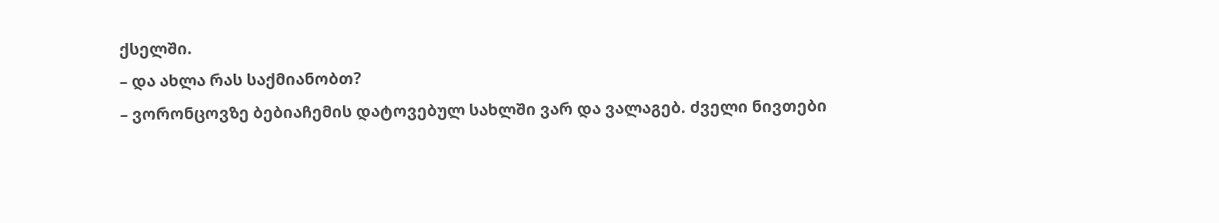ქსელში.
– და ახლა რას საქმიანობთ?
– ვორონცოვზე ბებიაჩემის დატოვებულ სახლში ვარ და ვალაგებ. ძველი ნივთები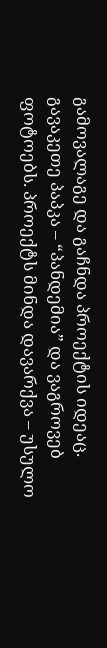გამოვალაგე და გაჩნდა პროექტის იდეაც. გავაკეთე პაპკა – “პანდემია” და ვაგროვებ ფოტოებს. პროექტს მინდა დავარქვა – უსულო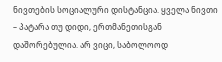ნივთების სოციალური დისტანცია. ყველა ნივთი – პატარა თუ დიდი, ერთმანეთისგან დაშორებულია. არ ვიცი, საბოლოოდ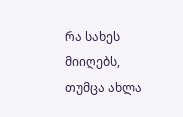რა სახეს მიიღებს, თუმცა ახლა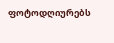ფოტოდღიურებს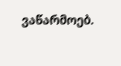ვაწარმოებ.